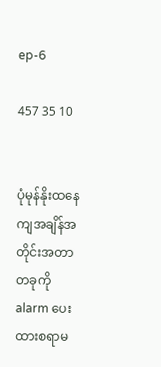ep-6

457 35 10


ပုံမုန်နိုးထနေကျအချိန်အတိုင်းအတာတခုကို
alarm ပေးထားစရာမ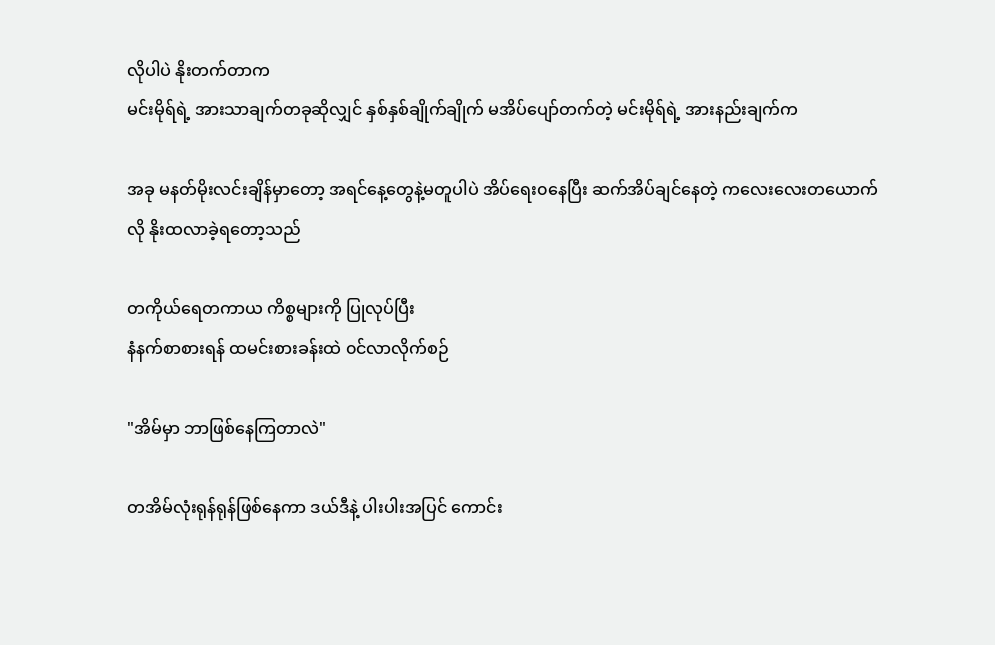လိုပါပဲ နိုးတက်တာက
မင်းမိုရ်ရဲ့ အားသာချက်တခုဆိုလျှင် နှစ်နှစ်ချိုက်ချိုက် မအိပ်ပျော်တက်တဲ့ မင်းမိုရ်ရဲ့ အားနည်းချက်က

အခု မနတ်မိုးလင်းချိန်မှာတော့ အရင်နေ့တွေနဲ့မတူပါပဲ အိပ်ရေး၀နေပြီး ဆက်အိပ်ချင်နေတဲ့ ကလေးလေးတယောက်လို နိုးထလာခဲ့ရတော့သည်

တကိုယ်ရေတကာယ ကိစ္စများကို ပြုလုပ်ပြီး
နံနက်စာစားရန် ထမင်းစားခန်းထဲ ၀င်လာလိုက်စဉ်

"အိမ်မှာ ဘာဖြစ်နေကြတာလဲ"

တအိမ်လုံးရုန်ရုန်ဖြစ်နေကာ ဒယ်ဒီနဲ့ ပါးပါးအပြင် ကောင်း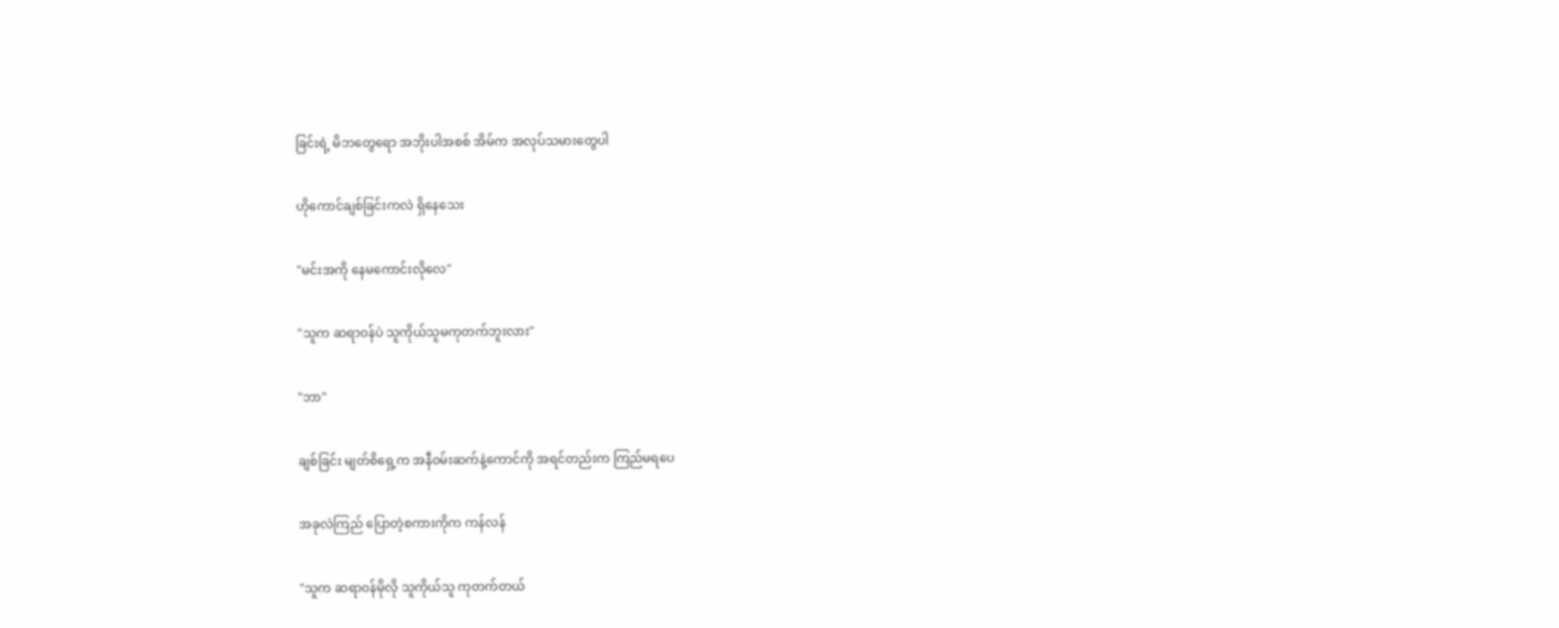ခြင်းရဲ့ မိဘတွေရော အဘိုးပါအစစ် အိမ်က အလုပ်သမားတွေပါ

ဟိုကောင်ချစ်ခြင်းကလဲ ရှိနေသေး

"မင်းအကို နေမကောင်းလိုလေ"

"သူက ဆရာ၀န်ပဲ သူကိုယ်သူမကုတက်ဘူးလား"

"ဘာ"

ချစ်ခြင်း မျတ်စိရှေ့က အနီ၀မ်းဆက်နဲ့ကောင်ကို အရင်တည်းက ကြည်မရပေ

အခုလဲကြည် ပြောတဲ့စကားကိုက ကန်လန်

"သူက ဆရာ၀န်မိုလို သူကိုယ်သူ ကုတက်တယ်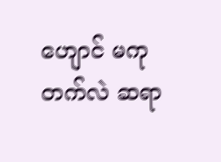ဟျောင် မကုတက်လဲ ဆရာ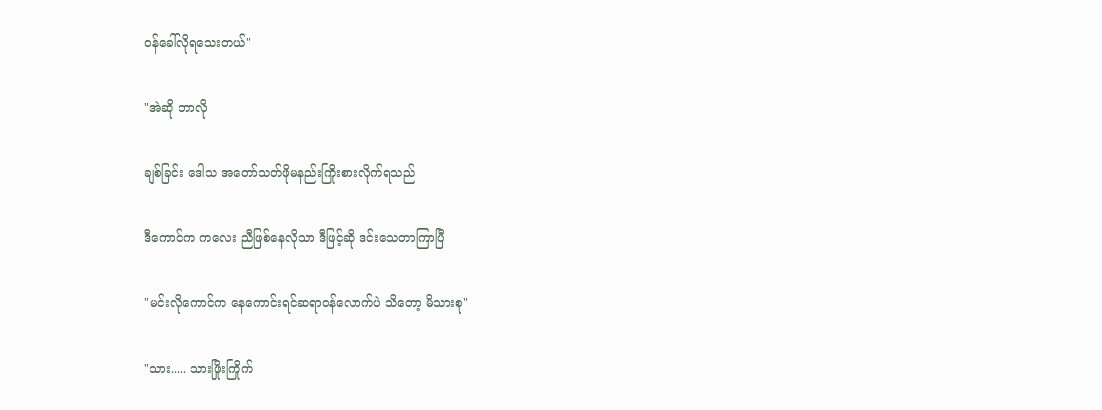၀န်ခေါ်လိုရသေးတယ်"

"အဲဆို ဘာလို

ချစ်ခြင်း ဒေါသ အတော်သတ်ဖိုမနည်းကြိုးစားလိုက်ရသည်

ဒီကောင်က ကလေး ညီဖြစ်နေလိုသာ ဒီဖြင့်ဆို ဒင်းသေတာကြာပြီ

"မင်းလိုကောင်က နေကောင်းရင်ဆရာ၀န်လောက်ပဲ သိတော့ မိသားစု"

"သား..... သားဖြိုးကြိုက်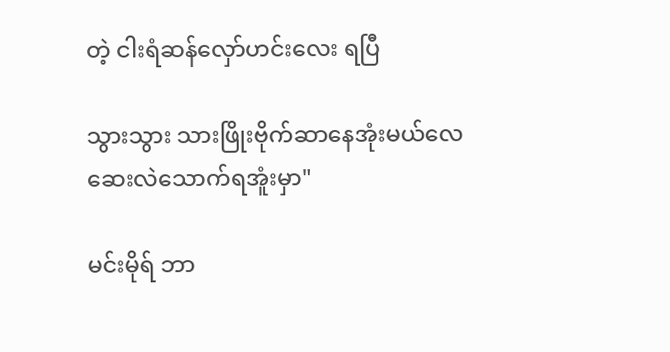တဲ့ ငါးရံ‌ဆန်လှော်ဟင်းလေး ရပြီ

သွားသွား သားဖြိုးဗိုက်ဆာနေအုံးမယ်လေ
ဆေးလဲသောက်ရအူံးမှာ"

မင်းမိုရ် ဘာ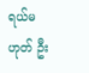ရယ်မဟုတ် ဦး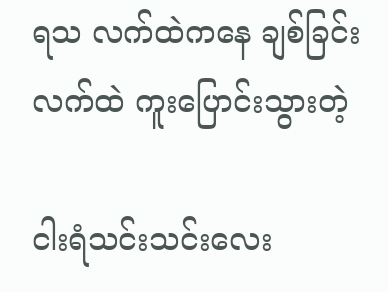ရသ လက်ထဲကနေ ချစ်ခြင်း လက်ထဲ ကူးပြောင်းသွားတဲ့

ငါးရံသင်းသင်းလေး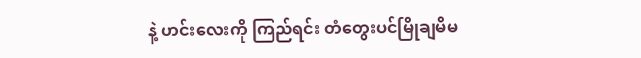နဲ့ ဟင်းလေးကို ကြည်ရင်း တံတွေးပင်မြိုချမိမ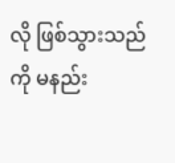လို ဖြစ်သွားသည်ကို မနည်း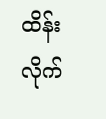ထိန်းလိုက်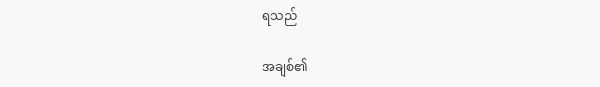ရသည်

အချစ်၏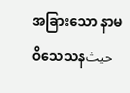အခြားသော နာမဝိသေသနحيث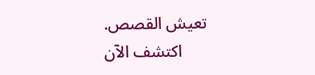تعيش القصص. اكتشف الآن